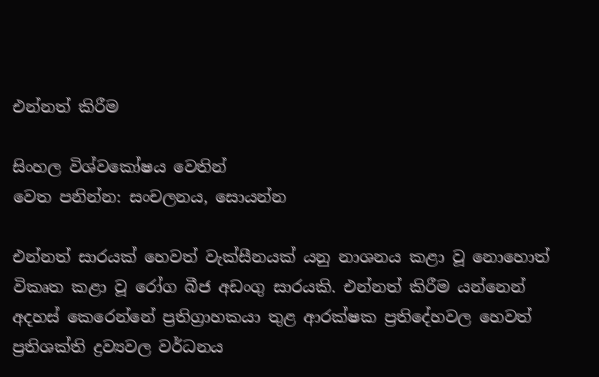එන්නත් කිරීම

සිංහල විශ්වකෝෂය වෙතින්
වෙත පනින්න: සංචලනය, සොයන්න

එන්නත් සාරයක් හෙවත් වැක්සීනයක් යනු නාශනය කළා වූ නොහොත් විකෘත කළා වූ රෝග බීජ අඩංගු සාරයකි. එන්නත් කිරීම යන්නෙන් අදහස් කෙරෙන්නේ ප්‍රතිග්‍රාහකයා තුළ ආරක්ෂක ප්‍රතිදේහවල හෙවත් ප්‍රතිශක්ති ද්‍රව්‍යවල වර්ධනය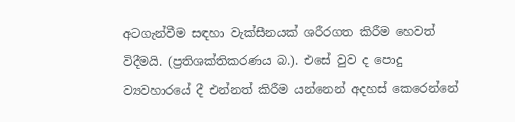අටගැන්වීම සඳහා වැක්සීනයක් ශරීරගත කිරීම හෙවත් විදීමයි. (ප්‍රතිශක්තිකරණය බ.). එසේ වුව ද පොදු ව්‍යවහාරයේ දී එන්නත් කිරීම යන්නෙන් අදහස් කෙරෙන්නේ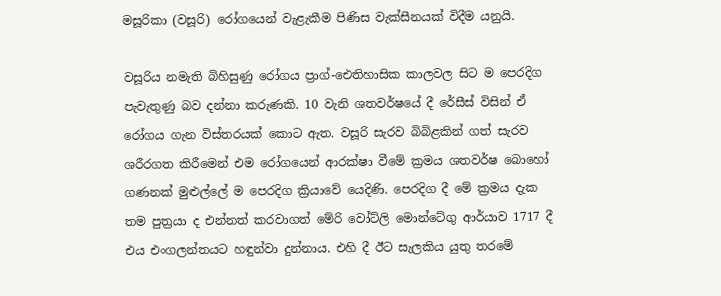මසූරිකා (වසූරි) රෝගයෙන් වැළැකීම පිණිස වැක්සීනයක් විදීම යනුයි.

වසූරිය නමැති බිහිසුණු රෝගය ප්‍රාග්-ඓතිහාසික කාලවල සිට ම පෙරදිග පැවැතුණු බව දන්නා කරුණකි. 10 වැනි ශතවර්ෂයේ දී රේසීස් විසින් ඒ රෝගය ගැන විස්තරයක් කොට ඇත. වසූරි සැරව බිබිළකින් ගත් සැරව ශරීරගත කිරීමෙන් එම රෝගයෙන් ආරක්ෂා වීමේ ක්‍රමය ශතවර්ෂ බොහෝ ගණනක් මුළුල්ලේ ම පෙරදිග ක්‍රියාවේ යෙදිණි. පෙරදිග දී මේ ක්‍රමය දැක තම පුත්‍රයා ද එන්නත් කරවාගත් මේරි වෝට්ලි මොන්ටේගු ආර්යාව 1717 දී එය එංගලන්තයට හඳුන්වා දුන්නාය. එහි දී ඊට සැලකිය යුතු තරමේ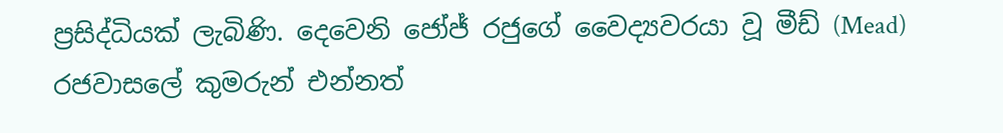ප්‍රසිද්ධියක් ලැබිණි. දෙවෙනි ජෝජ් රජුගේ වෛද්‍යවරයා වූ මීඩ් (Mead) රජවාසලේ කුමරුන් එන්නත්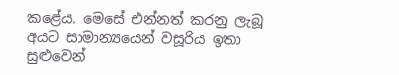කළේය. මෙසේ එන්නත් කරනු ලැබූ අයට සාමාන්‍යයෙන් වසූරිය ඉතා සුළුවෙන්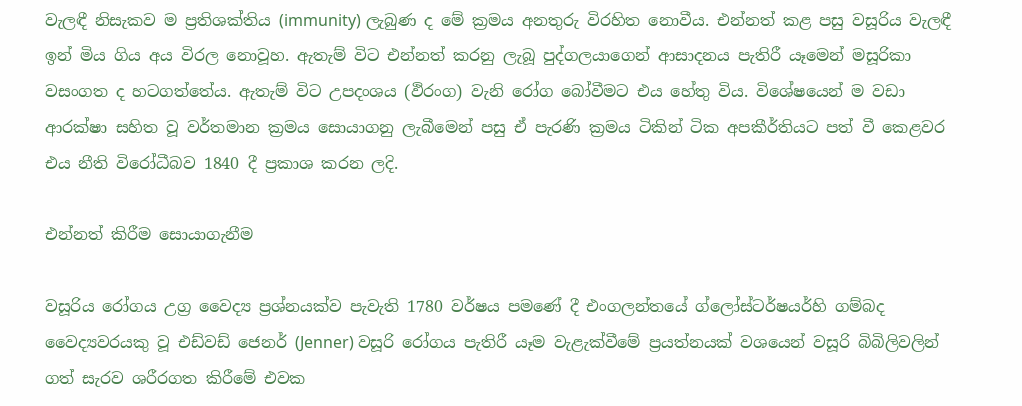වැලඳී නිසැකව ම ප්‍රතිශක්තිය (immunity) ලැබුණ ද මේ ක්‍රමය අනතුරු විරහිත නොවීය. එන්නත් කළ පසු වසූරිය වැලඳී ඉන් මිය ගිය අය විරල නොවූහ. ඇතැම් විට එන්නත් කරනු ලැබූ පුද්ගලයාගෙන් ආසාදනය පැතිරී යෑමෙන් මසූරිකා වසංගත ද හටගත්තේය. ඇතැම් විට උපදංශය (ඵිරංග) වැනි රෝග බෝවීමට එය හේතු විය. විශේෂයෙන් ම වඩා ආරක්ෂා සහිත වූ වර්තමාන ක්‍රමය සොයාගනු ලැබීමෙන් පසු ඒ පැරණි ක්‍රමය ටිකින් ටික අපකීර්තියට පත් වී කෙළවර එය නීති විරෝධීබව 1840 දී ප්‍රකාශ කරන ලදි.

එන්නත් කිරීම සොයාගැනීම

වසූරිය රෝගය උග්‍ර වෛද්‍ය ප්‍රශ්නයක්ව පැවැති 1780 වර්ෂය පමණේ දී එංගලන්තයේ ග්ලෝස්ටර්ෂයර්හි ගම්බද වෛද්‍යවරයකු වූ එඩ්වඩ් ජෙනර් (Jenner) වසූරි රෝගය පැතිරී යෑම වැළැක්වීමේ ප්‍රයත්නයක් වශයෙන් වසූරි බිබිලිවලින් ගත් සැරව ශරීරගත කිරීමේ එවක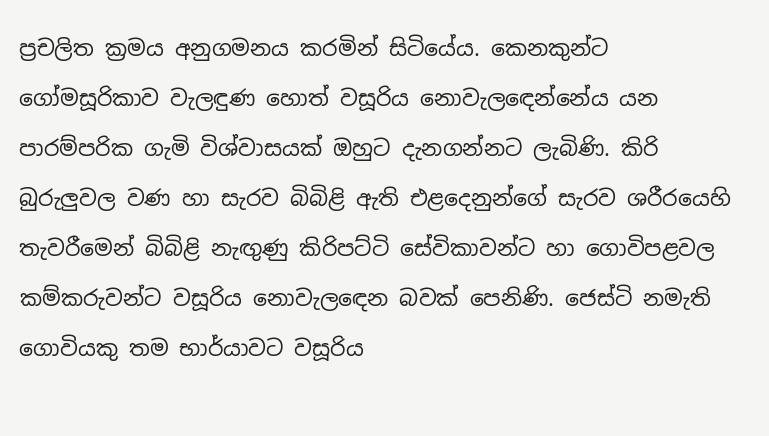ප්‍රචලිත ක්‍රමය අනුගමනය කරමින් සිටියේය. කෙනකුන්ට ගෝමසූරිකාව වැලඳුණ හොත් වසූරිය නොවැලඳෙන්නේය යන පාරම්පරික ගැමි විශ්වාසයක් ඔහුට දැනගන්නට ලැබිණි. කිරි බුරුලුවල වණ හා සැරව බිබිළි ඇති එළදෙනුන්ගේ සැරව ශරීරයෙහි තැවරීමෙන් බිබිළි නැඟුණු කිරිපට්ටි සේවිකාවන්ට හා ගොවිපළවල කම්කරුවන්ට වසූරිය නොවැලඳෙන බවක් පෙනිණි. ජෙස්ටි නමැති ගොවියකු තම භාර්යාවට වසූරිය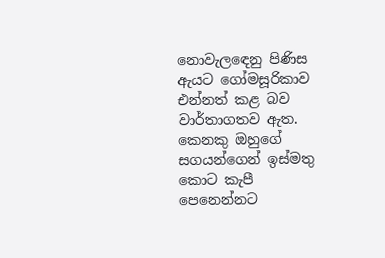නොවැලඳෙනු පිණිස ඇයට ගෝමසූරිකාව එන්නත් කළ බව වාර්තාගතව ඇත. කෙනකු ඔහුගේ සගයන්ගෙන් ඉස්මතු කොට කැපී පෙනෙන්නට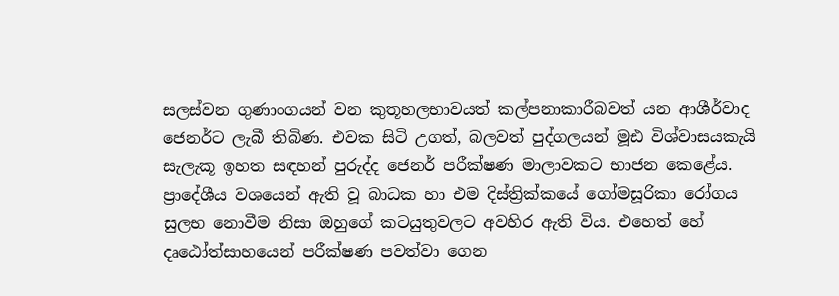සලස්වන ගුණාංගයන් වන කුතූහලභාවයත් කල්පනාකාරීබවත් යන ආශීර්වාද ජෙනර්ට ලැබී තිබිණ. එවක සිටි උගත්, බලවත් පුද්ගලයන් මූඪ විශ්වාසයකැයි සැලැකූ ඉහත සඳහන් පුරුද්ද ජෙනර් පරීක්ෂණ මාලාවකට භාජන කෙළේය. ප්‍රාදේශීය වශයෙන් ඇති වූ බාධක හා එම දිස්ත්‍රික්කයේ ගෝමසූරිකා රෝගය සුලභ නොවීම නිසා ඔහුගේ කටයුතුවලට අවහිර ඇති විය. එහෙත් හේ දෘඨෝත්සාහයෙන් පරීක්ෂණ පවත්වා ගෙන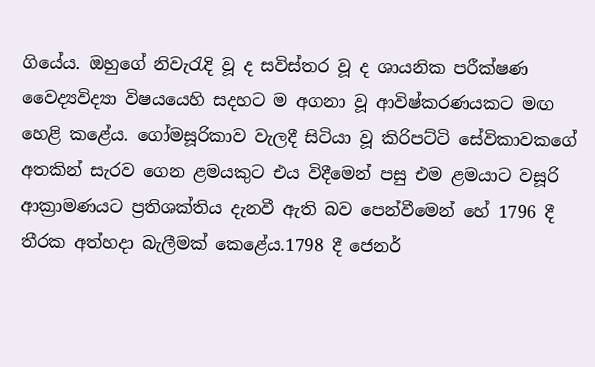ගියේය. ඔහුගේ නිවැරැදි වූ ද සවිස්තර වූ ද ශායනික පරීක්ෂණ වෛද්‍යවිද්‍යා විෂයයෙහි සදහට ම අගනා වූ ආවිෂ්කරණයකට මඟ හෙළි කළේය. ගෝමසූරිකාව වැලදී සිටියා වූ කිරිපට්ටි සේවිකාවකගේ අතකින් සැරව ගෙන ළමයකුට එය විදීමෙන් පසු එම ළමයාට වසූරි ආක්‍රාමණයට ප්‍රතිශක්තිය දැනවී ඇති බව පෙන්වීමෙන් හේ 1796 දී තීරක අත්හදා බැලීමක් කෙළේය.1798 දී ජෙනර්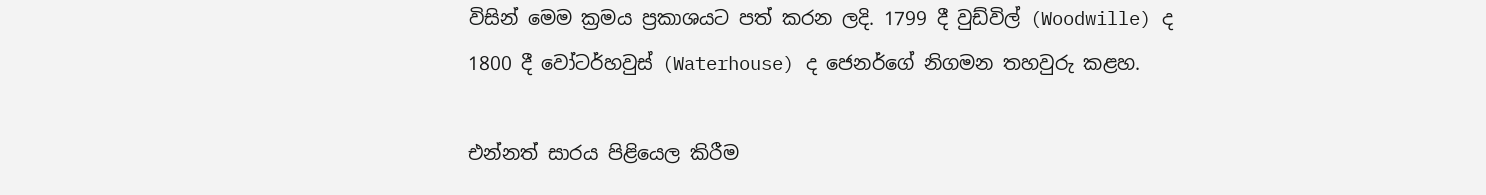විසින් මෙම ක්‍රමය ප්‍රකාශයට පත් කරන ලදි. 1799 දී වුඩ්විල් (Woodwille) ද 1800 දී වෝටර්හවුස් (Waterhouse) ද ජෙනර්ගේ නිගමන තහවුරු කළහ.

එන්නත් සාරය පිළියෙල කිරීම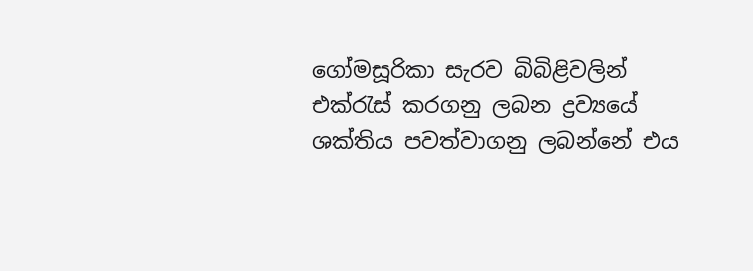ගෝමසූරිකා සැරව බිබිළිවලින් එක්රැස් කරගනු ලබන ද්‍රව්‍යයේ ශක්තිය පවත්වාගනු ලබන්නේ එය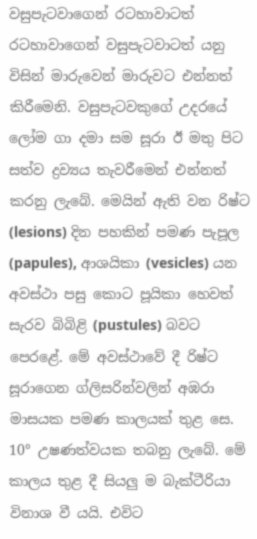වසුපැටවාගෙන් රටහාවාටත් රටහාවාගෙන් වසුපැටවාටත් යනු විසින් මාරුවෙන් මාරුවට එන්නත් කිරීමෙනි. වසුපැටවකුගේ උදරයේ ලෝම ගා දමා සම සූරා ඊ මතු පිට සත්ව ද්‍රව්‍යය තැවරීමෙන් එන්නත් කරනු ලැබේ. මෙයින් ඇති වන රිෂ්ට (lesions) දින පහකින් පමණ පැපූල (papules), ආශයිකා (vesicles) යන අවස්ථා පසු කොට පූයිකා හෙවත් සැරව බිබිළි (pustules) බවට පෙරළේ. මේ අවස්ථාවේ දී රිෂ්ට සූරාගෙන ග්ලිසරින්වලින් අඹරා මාසයක පමණ කාලයක් තුළ සෙ. 10° උෂණත්වයක තබනු ලැබේ. මේ කාලය තුළ දී සියලු ම බැක්ටීරියා විනාශ වී යයි. එවිට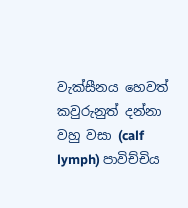වැක්සීනය හෙවත් කවුරුනුත් දන්නා වහු වසා (calf lymph) පාවිච්චිය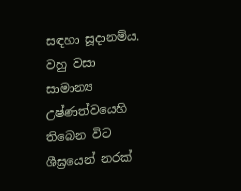සඳහා සූදානම්ය. වහු වසා සාමාන්‍ය උෂ්ණත්වයෙහි තිබෙන විට ශීඝ්‍රයෙන් නරක්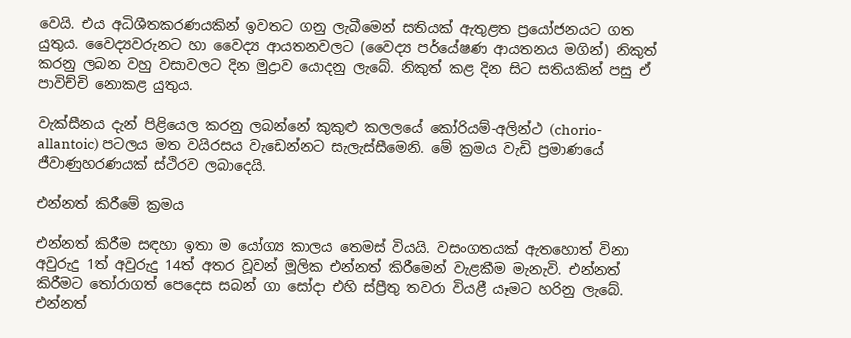වෙයි. එය අධිශීතකරණයකින් ඉවතට ගනු ලැබීමෙන් සතියක් ඇතුළත ප්‍රයෝජනයට ගත යුතුය. වෛද්‍යවරුනට හා වෛද්‍ය ආයතනවලට (වෛද්‍ය පර්යේෂණ ආයතනය මගින්) නිකුත් කරනු ලබන වහු වසාවලට දින මුද්‍රාව යොදනු ලැබේ. නිකුත් කළ දින සිට සතියකින් පසු ඒ පාවිච්චි නොකළ යුතුය.

වැක්සීනය දැන් පිළියෙල කරනු ලබන්නේ කුකුළු කලලයේ කෝරියම්-අලින්ථ (chorio-allantoic) පටලය මත වයිරසය වැඩෙන්නට සැලැස්සීමෙනි. මේ ක්‍රමය වැඩි ප්‍රමාණයේ ජීවාණුහරණයක් ස්ථිරව ලබාදෙයි.

එන්නත් කිරීමේ ක්‍රමය

එන්නත් කිරීම සඳහා ඉතා ම යෝග්‍ය කාලය තෙමස් වියයි. වසංගතයක් ඇතහොත් විනා අවුරුදු 1ත් අවුරුදු 14ත් අතර වූවන් මූලික එන්නත් කිරීමෙන් වැළකීම මැනැවි. එන්නත් කිරීමට තෝරාගත් පෙදෙස සබන් ගා සෝදා එහි ස්ප්‍රීතු තවරා වියළී යෑමට හරිනු ලැබේ. එන්නත්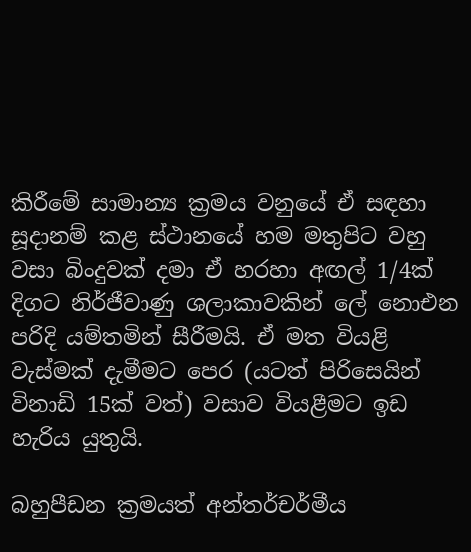කිරීමේ සාමාන්‍ය ක්‍රමය වනුයේ ඒ සඳහා සූදානම් කළ ස්ථානයේ හම මතුපිට වහු වසා බිංදුවක් දමා ඒ හරහා අඟල් 1/4ක් දිගට නිර්ජීවාණු ශලාකාවකින් ලේ නොඑන පරිදි යම්තමින් සීරීමයි. ඒ මත වියළි වැස්මක් දැමීමට පෙර (යටත් පිරිසෙයින් විනාඩි 15ක් වත්) වසාව වියළීමට ඉඩ හැරිය යුතුයි.

බහුපීඩන ක්‍රමයත් අන්තර්චර්මීය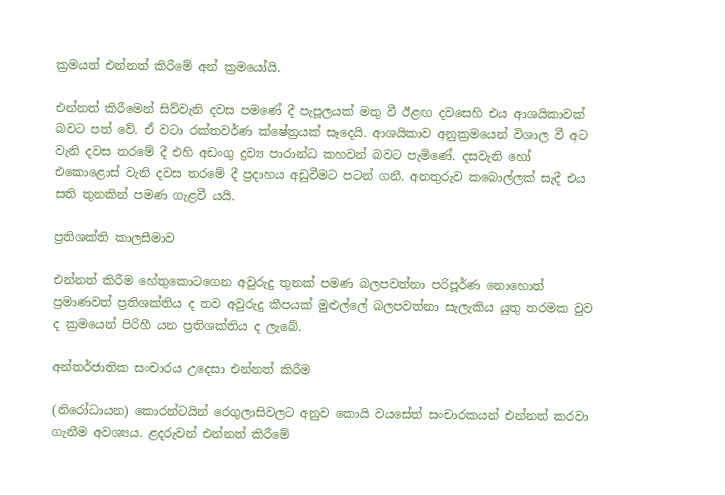ක්‍රමයත් එන්නත් කිරීමේ අන් ක්‍රමයෝයි.

එන්නත් කිරීමෙන් සිව්වැනි දවස පමණේ දී පැපූලයක් මතු වී ඊළඟ දවසෙහි එය ආශයිකාවක් බවට පත් වේ. ඒ වටා රක්තවර්ණ ක්ෂේත්‍රයක් සෑදෙයි. ආශයිකාව අනුක්‍රමයෙන් විශාල වී අට වැනි දවස තරමේ දී එහි අඩංගු ද්‍රව්‍ය පාරාන්ධ කහවන් බවට පැමිණේ. දසවැනි හෝ එකොළොස් වැනි දවස තරමේ දී ප්‍රදාහය අඩුවීමට පටන් ගනී. අනතුරුව කබොල්ලක් සැදී එය සති තුනකින් පමණ ගැළවී යයි.

ප්‍රතිශක්ති කාලසීමාව

එන්නත් කිරීම හේතුකොටගෙන අවුරුදු තුනක් පමණ බලපවත්නා පරිපූර්ණ නොහොත් ප්‍රමාණවත් ප්‍රතිශක්තිය ද තව අවුරුදු කීපයක් මුළුල්ලේ බලපවත්නා සැලැකිය යුතු තරමක වුව ද ක්‍රමයෙන් පිරිහී යන ප්‍රතිශක්තිය ද ලැබේ.

අන්තර්ජාතික සංචාරය උදෙසා එන්නත් කිරීම

(නිරෝධායන) කොරන්ටයින් රෙගුලාසිවලට අනුව කොයි වයසේත් සංචාරකයන් එන්නත් කරවා ගැනීම අවශ්‍යය. ළදරුවන් එන්නත් කිරීමේ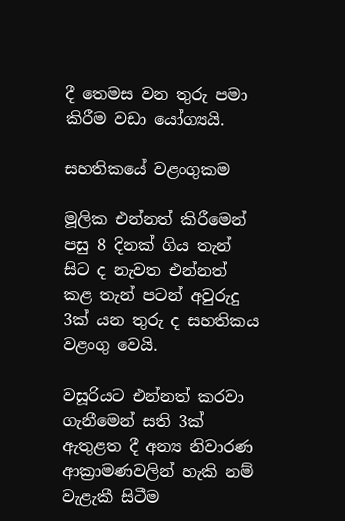දී තෙමස වන තුරු පමා කිරීම වඩා යෝග්‍යයි.

සහතිකයේ වළංගුකම

මූලික එන්නත් කිරීමෙන් පසු 8 දිනක් ගිය තැන් සිට ද නැවත එන්නත් කළ තැන් පටන් අවුරුදු 3ක් යන තුරු ද සහතිකය වළංගු වෙයි.

වසූරියට එන්නත් කරවා ගැනීමෙන් සති 3ක් ඇතුළත දී අන්‍ය නිවාරණ ආක්‍රාමණවලින් හැකි නම් වැළැකී සිටීම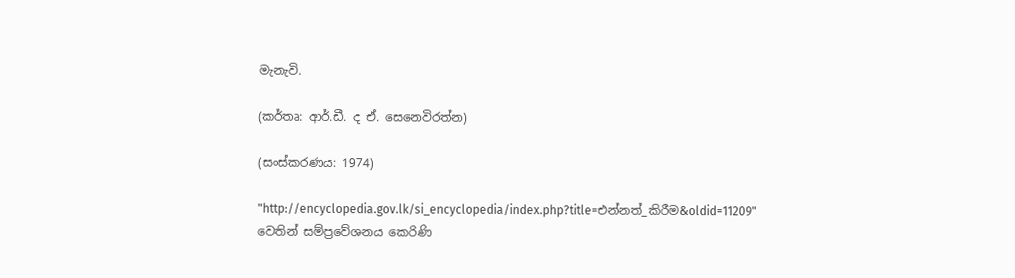මැනැවි.

(කර්තෘ: ආර්.ඩී. ද ඒ. සෙනෙවිරත්න)

(සංස්කරණය: 1974)

"http://encyclopedia.gov.lk/si_encyclopedia/index.php?title=එන්නත්_කිරීම&oldid=11209" වෙතින් සම්ප්‍රවේශනය කෙරිණි